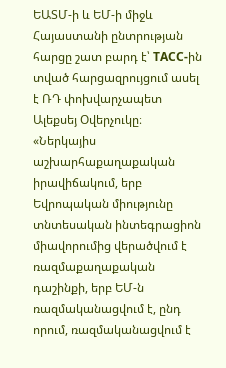ԵԱՏՄ-ի և ԵՄ-ի միջև Հայաստանի ընտրության հարցը շատ բարդ է՝ ТАСС-ին տված հարցազրույցում ասել է ՌԴ փոխվարչապետ Ալեքսեյ Օվերչուկը։ «Ներկայիս աշխարհաքաղաքական իրավիճակում, երբ Եվրոպական միությունը տնտեսական ինտեգրացիոն միավորումից վերածվում է ռազմաքաղաքական դաշինքի, երբ ԵՄ-ն ռազմականացվում է, ընդ որում, ռազմականացվում է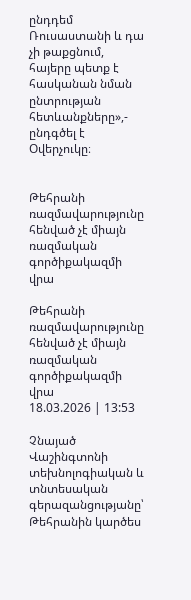ընդդեմ Ռուսաստանի և դա չի թաքցնում, հայերը պետք է հասկանան նման ընտրության հետևանքները»,- ընդգծել է Օվերչուկը։


Թեհրանի ռազմավարությունը հենված չէ միայն ռազմական գործիքակազմի վրա

Թեհրանի ռազմավարությունը հենված չէ միայն ռազմական գործիքակազմի վրա
18.03.2026 | 13:53

Չնայած Վաշինգտոնի տեխնոլոգիական և տնտեսական գերազանցությանը՝ Թեհրանին կարծես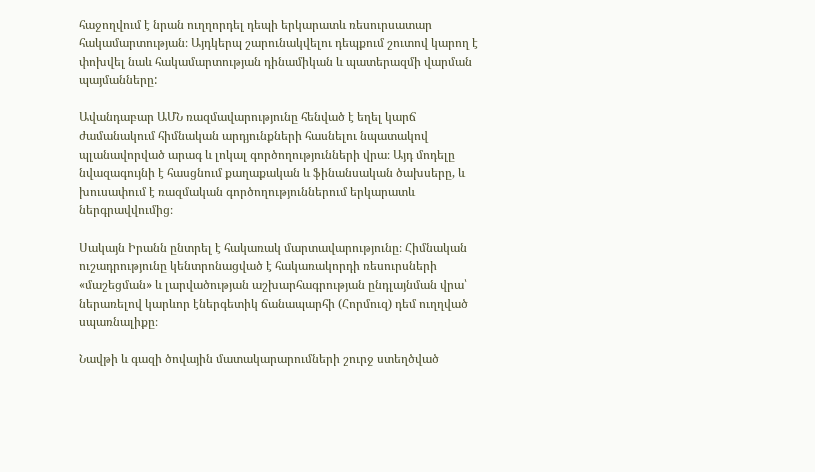հաջողվում է նրան ուղղորդել դեպի երկարատև ռեսուրսատար հակամարտության։ Այդկերպ շարունակվելու դեպքում շուտով կարող է փոխվել նաև հակամարտության դինամիկան և պատերազմի վարման պայմանները:

Ավանդաբար ԱՄՆ ռազմավարությունը հենված է եղել կարճ ժամանակում հիմնական արդյունքների հասնելու նպատակով պլանավորված արագ և լոկալ գործողությունների վրա։ Այդ մոդելը նվազագույնի է հասցնում քաղաքական և ֆինանսական ծախսերը, և խուսափում է ռազմական գործողություններում երկարատև ներգրավվումից։

Սակայն Իրանն ընտրել է հակառակ մարտավարությունը։ Հիմնական ուշադրությունը կենտրոնացված է հակառակորդի ռեսուրսների «մաշեցման» և լարվածության աշխարհագրության ընդլայնման վրա՝ ներառելով կարևոր էներգետիկ ճանապարհի (Հորմուզ) դեմ ուղղված սպառնալիքը։

Նավթի և գազի ծովային մատակարարումների շուրջ ստեղծված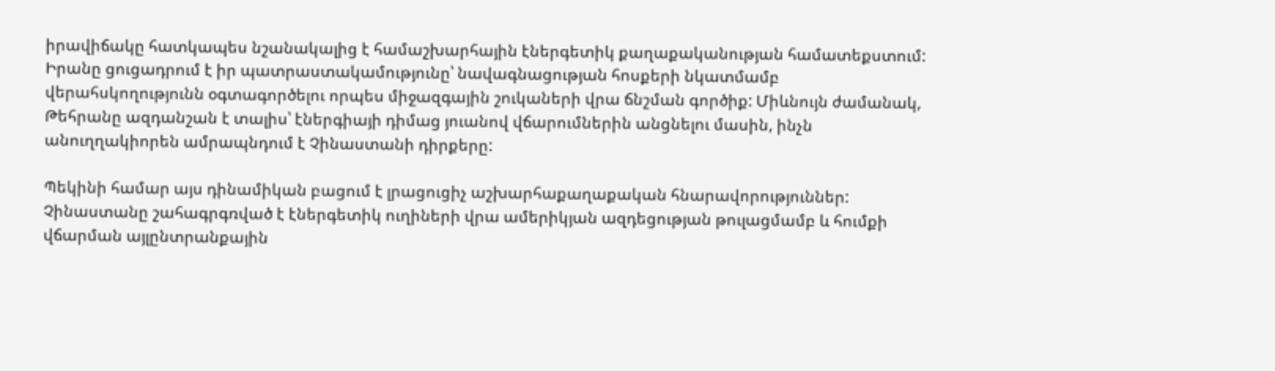իրավիճակը հատկապես նշանակալից է համաշխարհային էներգետիկ քաղաքականության համատեքստում: Իրանը ցուցադրում է իր պատրաստակամությունը՝ նավագնացության հոսքերի նկատմամբ վերահսկողությունն օգտագործելու որպես միջազգային շուկաների վրա ճնշման գործիք: Միևնույն ժամանակ, Թեհրանը ազդանշան է տալիս՝ էներգիայի դիմաց յուանով վճարումներին անցնելու մասին, ինչն անուղղակիորեն ամրապնդում է Չինաստանի դիրքերը:

Պեկինի համար այս դինամիկան բացում է լրացուցիչ աշխարհաքաղաքական հնարավորություններ: Չինաստանը շահագրգռված է էներգետիկ ուղիների վրա ամերիկյան ազդեցության թուլացմամբ և հումքի վճարման այլընտրանքային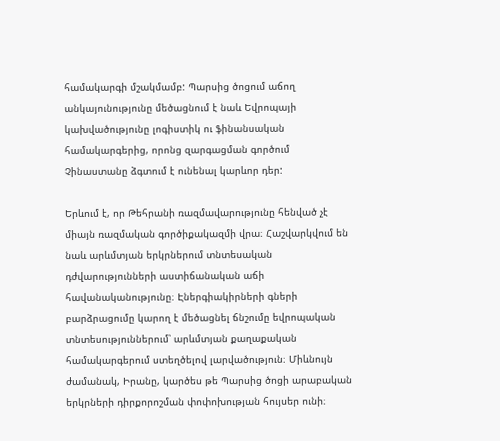համակարգի մշակմամբ: Պարսից ծոցում աճող անկայունությունը մեծացնում է նաև Եվրոպայի կախվածությունը լոգիստիկ ու ֆինանսական համակարգերից, որոնց զարգացման գործում Չինաստանը ձգտում է ունենալ կարևոր դեր:

Երևում է, որ Թեհրանի ռազմավարությունը հենված չէ միայն ռազմական գործիքակազմի վրա։ Հաշվարկվում են նաև արևմտյան երկրներում տնտեսական դժվարությունների աստիճանական աճի հավանականությունը։ Էներգիակիրների գների բարձրացումը կարող է մեծացնել ճնշումը եվրոպական տնտեսություններում՝ արևմտյան քաղաքական համակարգերում ստեղծելով լարվածություն։ Միևնույն ժամանակ, Իրանը, կարծես թե Պարսից ծոցի արաբական երկրների դիրքորոշման փոփոխության հույսեր ունի։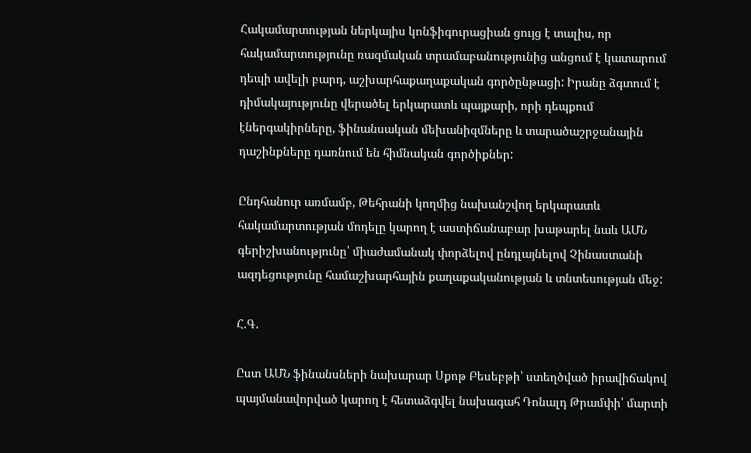Հակամարտության ներկայիս կոնֆիգուրացիան ցույց է տալիս, որ հակամարտությունը ռազմական տրամաբանությունից անցում է կատարում դեպի ավելի բարդ, աշխարհաքաղաքական գործընթացի: Իրանը ձգտում է դիմակայությունը վերածել երկարատև պայքարի, որի դեպքում էներգակիրները, ֆինանսական մեխանիզմները և տարածաշրջանային դաշինքները դառնում են հիմնական գործիքներ:

Ընդհանուր առմամբ, Թեհրանի կողմից նախանշվող երկարատև հակամարտության մոդելը կարող է աստիճանաբար խաթարել նաև ԱՄՆ գերիշխանությունը՝ միաժամանակ փորձելով ընդլայնելով Չինաստանի ազդեցությունը համաշխարհային քաղաքականության և տնտեսության մեջ:

Հ.Գ.

Ըստ ԱՄՆ ֆինանսների նախարար Սքոթ Բեսեբթի՝ ստեղծված իրավիճակով պայմանավորված կարող է հետաձգվել նախագահ Դոնալդ Թրամփի՝ մարտի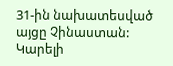31-ին նախատեսված այցը Չինաստան: Կարելի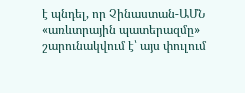է պնդել, որ Չինաստան-ԱՄՆ «առևտրային պատերազմը» շարունակվում է՝ այս փուլում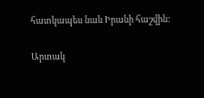հատկապես նաև Իրանի հաշվին:

Արտակ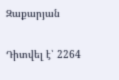Զաքարյան

Դիտվել է՝ 2264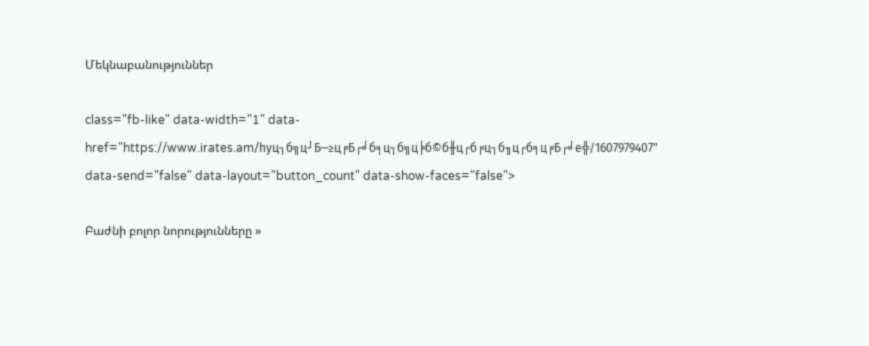Մեկնաբանություններ

class="fb-like" data-width="1" data-href="https://www.irates.am/hyц┐б╗ц┘Б─≥ц╒Б┌╛б╕ц┐б╗ц╞б©б╫ц┌б╒ц┐б╖ц┌б╕ц╒Б┌╛е╬/1607979407" data-send="false" data-layout="button_count" data-show-faces="false">

Բաժնի բոլոր նորությունները »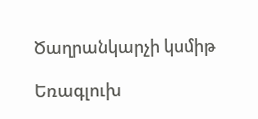Ծաղրանկարչի կսմիթ

Եռագլուխ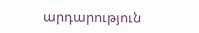արդարություն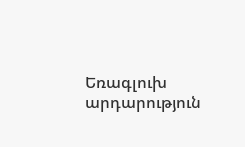Եռագլուխ արդարություն